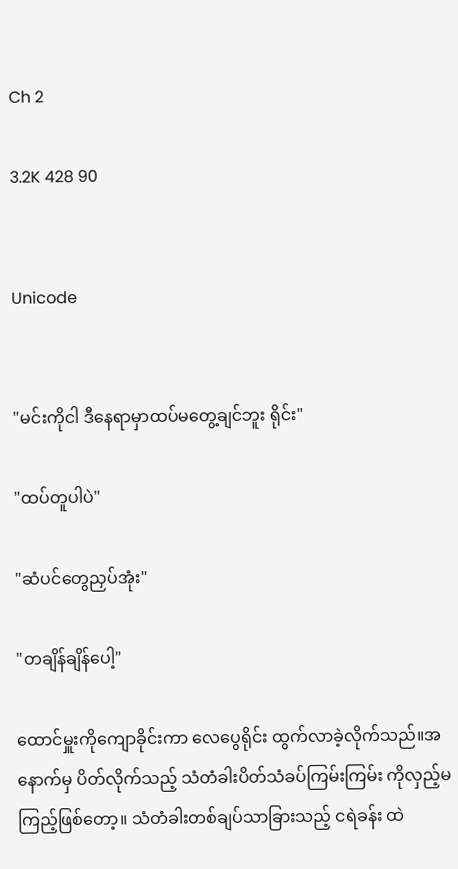Ch 2

3.2K 428 90


Unicode


"မင်းကိုငါ ဒီနေရာမှာထပ်မတွေ့ချင်ဘူး ရိုင်း"

"ထပ်တူပါပဲ"

"ဆံပင်တွေညှပ်အုံး"

"တချိန်ချိန်ပေါ့"

ထောင်မှူးကိုကျောခိုင်းကာ လေပွေရိုင်း ထွက်လာခဲ့လိုက်သည်။အနောက်မှ ပိတ်လိုက်သည့် သံတံခါးပိတ်သံခပ်ကြမ်းကြမ်း ကိုလှည့်မကြည့်ဖြစ်တော့။ သံတံခါးတစ်ချပ်သာခြားသည့် ငရဲခန်း ထဲ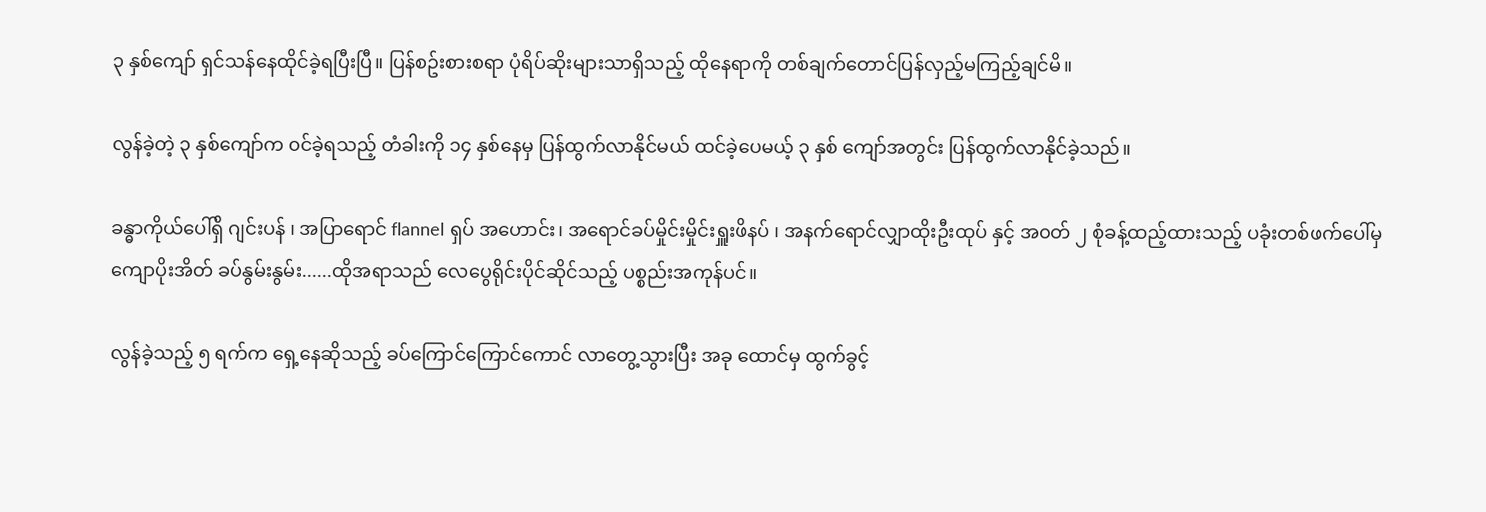၃ နှစ်ကျော် ရှင်သန်နေထိုင်ခဲ့ရပြီးပြီ။ ပြန်စဥ်းစားစရာ ပုံရိပ်ဆိုးများသာရှိသည့် ထိုနေရာကို တစ်ချက်တောင်ပြန်လှည့်မကြည့်ချင်မိ။

လွန်ခဲ့တဲ့ ၃ နှစ်ကျော်က ၀င်ခဲ့ရသည့် တံခါးကို ၁၄ နှစ်နေမှ ပြန်ထွက်လာနိုင်မယ် ထင်ခဲ့ပေမယ့် ၃ နှစ် ကျော်အတွင်း ပြန်ထွက်လာနိုင်ခဲ့သည်။

ခန္ဓာကိုယ်ပေါ်ရှိ ဂျင်းပန် ၊ အပြာရောင် flannel ရှပ် အဟောင်း၊ အရောင်ခပ်မှိုင်းမှိုင်းရှူးဖိနပ် ၊ အနက်ရောင်လျှာထိုးဦးထုပ် နှင့် အ၀တ် ၂ စုံခန့်ထည့်ထားသည့် ပခုံးတစ်ဖက်ပေါ်မှ  ကျောပိုးအိတ် ခပ်နွမ်းနွမ်း......ထိုအရာသည် လေပွေရိုင်းပိုင်ဆိုင်သည့် ပစ္စည်းအကုန်ပင်။

လွန်ခဲ့သည့် ၅ ရက်က ရှေ့နေဆိုသည့် ခပ်ကြောင်ကြောင်ကောင် လာတွေ့သွားပြီး အခု ထောင်မှ ထွက်ခွင့်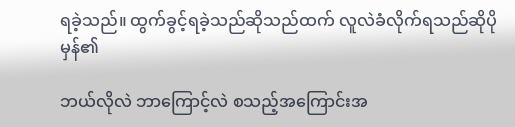ရခဲ့သည်။ ထွက်ခွင့်ရခဲ့သည်ဆိုသည်ထက် လူလဲခံလိုက်ရသည်ဆိုပိုမှန်၏

ဘယ်လိုလဲ ဘာကြောင့်လဲ စသည့်အကြောင်းအ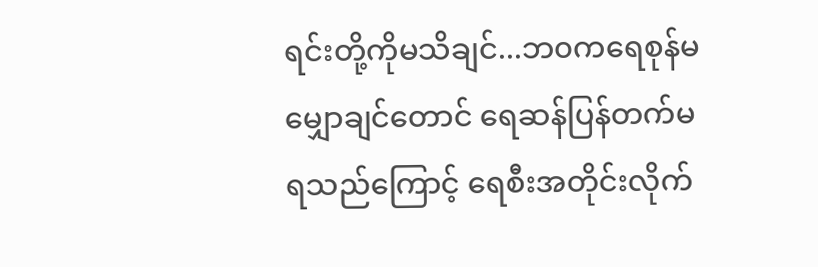ရင်းတို့ကိုမသိချင်...ဘ၀ကရေစုန်မမျှောချင်တောင် ရေဆန်ပြန်တက်မရသည်ကြောင့် ရေစီးအတိုင်းလိုက်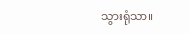သွားရုံသာ။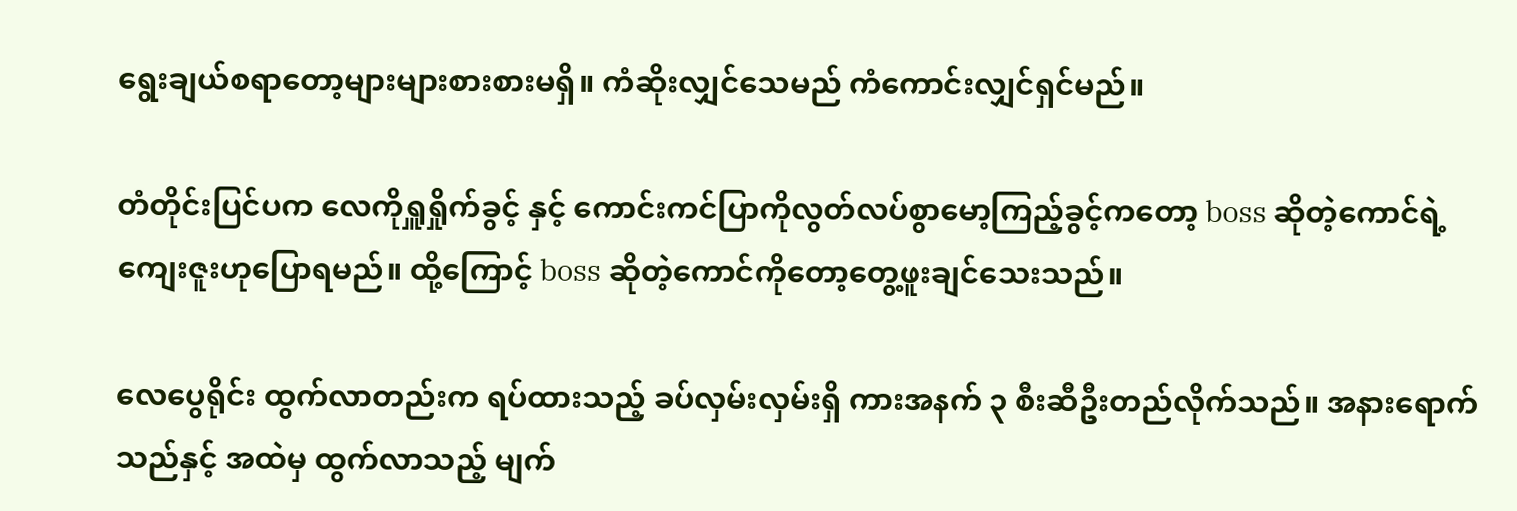ရွေးချယ်စရာတော့များများစားစားမရှိ။ ကံဆိုးလျှင်သေမည် ကံကောင်းလျှင်ရှင်မည်။

တံတိုင်းပြင်ပက လေကိုရှူရှိုက်ခွင့် နှင့် ကောင်းကင်ပြာကိုလွတ်လပ်စွာမော့ကြည့်ခွင့်ကတော့ boss ဆိုတဲ့ကောင်ရဲ့ကျေးဇူးဟုပြောရမည်။ ထို့ကြောင့် boss ဆိုတဲ့ကောင်ကိုတော့တွေ့ဖူးချင်သေးသည်။

လေပွေရိုင်း ထွက်လာတည်းက ရပ်ထားသည့် ခပ်လှမ်းလှမ်းရှိ ကားအနက် ၃ စီးဆီဦးတည်လိုက်သည်။ အနားရောက်သည်နှင့် အထဲမှ ထွက်လာသည့် မျက်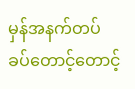မှန်အနက်တပ် ခပ်တောင့်တောင့်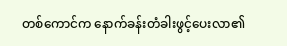တစ်ကောင်က နောက်ခန်းတံခါးဖွင့်ပေးလာ၏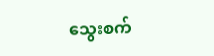သွေးစက်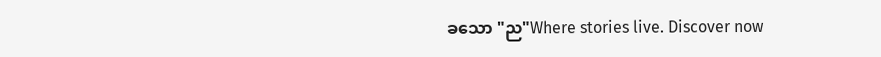ခသော "ည"Where stories live. Discover now